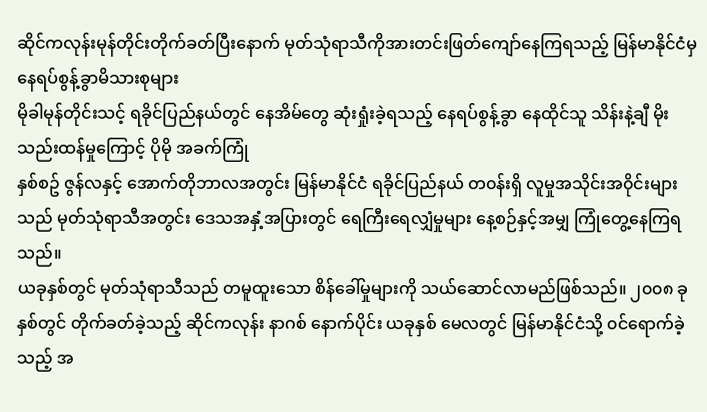ဆိုင်ကလုန်းမုန်တိုင်းတိုက်ခတ်ပြီးနောက် မုတ်သုံရာသီကိုအားတင်းဖြတ်ကျော်နေကြရသည့် မြန်မာနိုင်ငံမှ နေရပ်စွန့်ခွာမိသားစုများ
မိုခါမုန်တိုင်းသင့် ရခိုင်ပြည်နယ်တွင် နေအိမ်တွေ ဆုံးရှုံးခဲ့ရသည့် နေရပ်စွန့်ခွာ နေထိုင်သူ သိန်းနဲ့ချီ မိုးသည်းထန်မှုကြောင့် ပိုမို အခက်ကြုံ
နှစ်စဥ် ဇွန်လနှင့် အောက်တိုဘာလအတွင်း မြန်မာနိုင်ငံ ရခိုင်ပြည်နယ် တ၀န်းရှိ လူမှုအသိုင်းအ၀ိုင်းများသည် မုတ်သုံရာသီအတွင်း ဒေသအနှံ့အပြားတွင် ရေကြီးရေလျှံမှုများ နေ့စဉ်နှင့်အမျှ ကြုံတွေ့နေကြရသည်။
ယခုနှစ်တွင် မုတ်သုံရာသီသည် တမူထူးသော စိန်ခေါ်မှုများကို သယ်ဆောင်လာမည်ဖြစ်သည်။ ၂၀၀၈ ခုနှစ်တွင် တိုက်ခတ်ခဲ့သည့် ဆိုင်ကလုန်း နာဂစ် နောက်ပိုင်း ယခုနှစ် မေလတွင် မြန်မာနိုင်ငံသို့ ၀င်ရောက်ခဲ့သည့် အ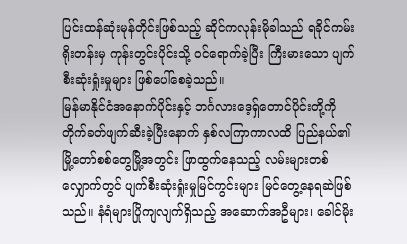ပြင်းထန်ဆုံးမုန်တိုင်းဖြစ်သည့် ဆိုင်ကလုန်းမိုခါသည် ရခိုင်ကမ်းရိုးတန်းမှ ကုန်းတွင်းပိုင်းသို့ ဝင်ရောက်ခဲ့ပြီး ကြီးမားသော ပျက်စီးဆုံးရှုံးမှုများ ဖြစ်ပေါ်စေခဲ့သည်။
မြန်မာနိုင်ငံအနောက်ပိုင်းနှင့် ဘင်္ဂလားဒေ့ရှ်တောင်ပိုင်းတို့ကို တိုက်ခတ်ဖျက်ဆီးခဲ့ပြီးနောက် နှစ်လကြာကာလထိ ပြည်နယ်၏ မြို့တော်စစ်တွေမြို့အတွင်း ဖြာထွက်နေသည့် လမ်းများတစ်လျှောက်တွင် ပျက်စီးဆုံးရှုံးမှုမြင်ကွင်းများ မြင်တွေ့နေရဆဲဖြစ်သည်။ နံရံများပြိုကျလျက်ရှိသည့် အဆောက်အဦများ၊ ခေါင်မိုး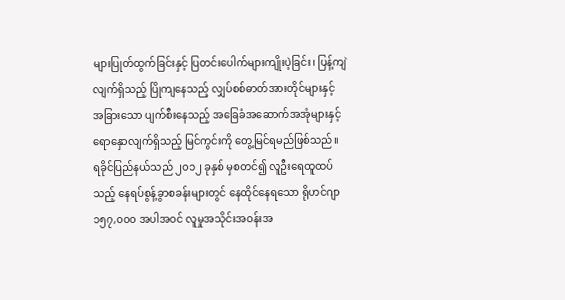များပြုတ်ထွက်ခြင်းနှင့် ပြတင်းပေါက်များကျိုးပဲ့ခြင်း၊ ပြန့်ကျဲလျက်ရှိသည့် ပြိုကျနေသည့် လျှပ်စစ်ဓာတ်အားတိုင်များနှင့် အခြားသော ပျက်စီးနေသည့် အခြေခံအဆောက်အအုံများနှင့် ရောနှောလျက်ရှိသည့် မြင်ကွင်းကို တွေ့မြင်ရမည်ဖြစ်သည်။
ရခိုင်ပြည်နယ်သည် ၂၀၁၂ ခုနှစ် မှစတင်၍ လူဦးရေထူထပ်သည့် နေရပ်စွန့်ခွာစခန်းများတွင် နေထိုင်နေရသော ရိုဟင်ဂျာ ၁၅၇,၀၀၀ အပါအဝင် လူမှုအသိုင်းအဝန်းအ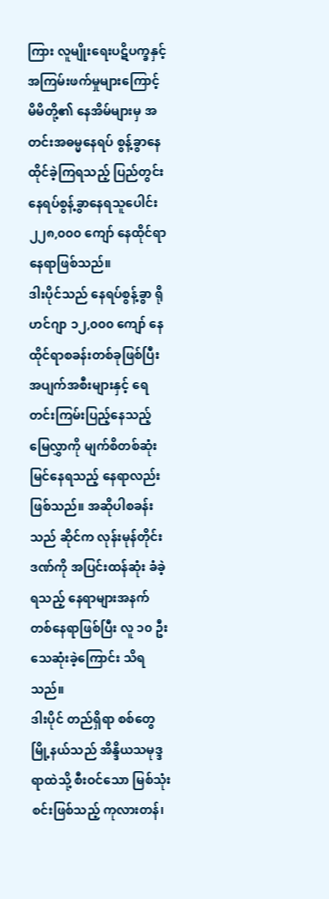ကြား လူမျိုးရေးပဋိပက္ခနှင့် အကြမ်းဖက်မှုများကြောင့် မိမိတို့၏ နေအိမ်များမှ အတင်းအဓမ္မနေရပ် စွန့်ခွာနေထိုင်ခဲ့ကြရသည့် ပြည်တွင်းနေရပ်စွန့်ခွာနေရသူပေါင်း ၂၂၈,၀၀၀ ကျော် နေထိုင်ရာနေရာဖြစ်သည်။
ဒါးပိုင်သည် နေရပ်စွန့်ခွာ ရိုဟင်ဂျာ ၁၂,၀၀၀ ကျော် နေထိုင်ရာစခန်းတစ်ခုဖြစ်ပြီး အပျက်အစီးများနှင့် ရေ တင်းကြမ်းပြည့်နေသည့် မြေလွှာကို မျက်စိတစ်ဆုံးမြင်နေရသည့် နေရာလည်း ဖြစ်သည်။ အဆိုပါစခန်းသည် ဆိုင်က လုန်းမုန်တိုင်းဒဏ်ကို အပြင်းထန်ဆုံး ခံခဲ့ရသည့် နေရာများအနက် တစ်နေရာဖြစ်ပြီး လူ ၁၀ ဦး သေဆုံးခဲ့ကြောင်း သိရသည်။
ဒါးပိုင် တည်ရှိရာ စစ်တွေမြို့နယ်သည် အိန္ဒိယသမုဒ္ဒရာထဲသို့ စီးဝင်သော မြစ်သုံးစင်းဖြစ်သည့် ကုလားတန်၊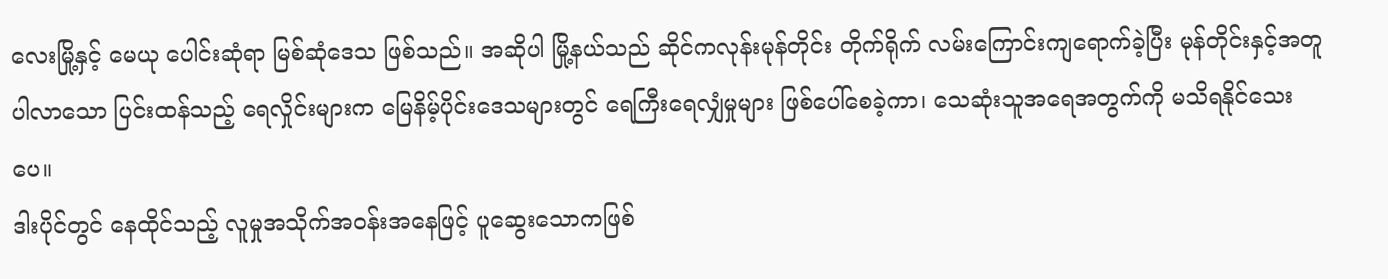လေးမြို့နှင့် မေယု ပေါင်းဆုံရာ မြစ်ဆုံဒေသ ဖြစ်သည်။ အဆိုပါ မြို့နယ်သည် ဆိုင်ကလုန်းမုန်တိုင်း တိုက်ရိုက် လမ်းကြောင်းကျရောက်ခဲ့ပြီး မုန်တိုင်းနှင့်အတူပါလာသော ပြင်းထန်သည့် ရေလှိုင်းများက မြေနိမ့်ပိုင်းဒေသများတွင် ရေကြီးရေလျှံမှုများ ဖြစ်ပေါ်စေခဲ့ကာ၊ သေဆုံးသူအရေအတွက်ကို မသိရနိုင်သေးပေ။
ဒါးပိုင်တွင် နေထိုင်သည့် လူမှုအသိုက်အဝန်းအနေဖြင့် ပူဆွေးသောကဖြစ်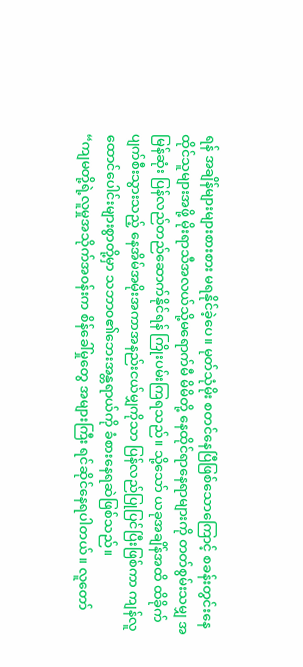ရန် အချိန်များများစားစား မရနိုင်ခဲ့ပေ။ မုတ်သုံမိုး စတင်နေပြီဖြစ်သောကြောင့် စခန်းတွင်းနေထိုင်သူများအဖို့ မိုးရာသီအလယ်သို့မရောက်မီ မိမိတို့ နေထိုင်ရာနေရာများကို တတ်စွမ်းသမျှ အမြန်ဆုံး ပြန်လည်တည်ဆောက်နိုင်ရန် ကြိုးပမ်းကြရသည်။ သို့သော် ယခုအချိန်အထိ ထိခိုက်ပျက်စီးသွားသည့် နေအိမ်အမိုးအကာအနည်းငယ်မျှကိုသာ ပြန်လည်ပြုပြင်ပြီးဖြစ်ကာ ကျန်လူထောင်ပေါင်းများစွာတို့မှာ သဘာ၀၏ဘေးအန္တရာယ်ကို ခံစားနေရဆဲဖြစ်သည်။
“ကျမတို့ရဲ့လူမှုအသိုက်အ၀န်းက စိန်ခေါ်မှုတွေ အများကြီး ရင်ဆိုင်နေရပါတယ်။ လူတော်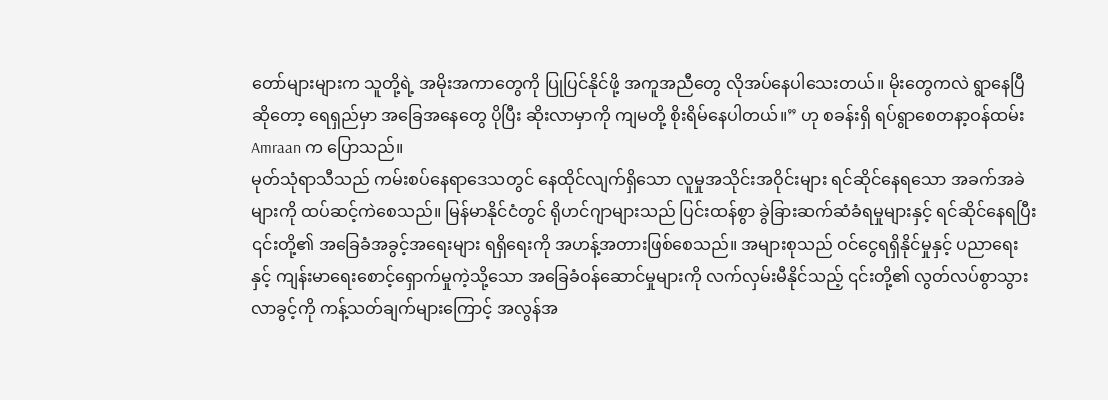တော်များများက သူတို့ရဲ့ အမိုးအကာတွေကို ပြုပြင်နိုင်ဖို့ အကူအညီတွေ လိုအပ်နေပါသေးတယ်။ မိုးတွေကလဲ ရွာနေပြီဆိုတော့ ရေရှည်မှာ အခြေအနေတွေ ပိုပြီး ဆိုးလာမှာကို ကျမတို့ စိုးရိမ်နေပါတယ်။” ဟု စခန်းရှိ ရပ်ရွာစေတနာ့ဝန်ထမ်း Amraan က ပြောသည်။
မုတ်သုံရာသီသည် ကမ်းစပ်နေရာဒေသတွင် နေထိုင်လျက်ရှိသော လူမှုအသိုင်းအဝိုင်းများ ရင်ဆိုင်နေရသော အခက်အခဲများကို ထပ်ဆင့်ကဲစေသည်။ မြန်မာနိုင်ငံတွင် ရိုဟင်ဂျာများသည် ပြင်းထန်စွာ ခွဲခြားဆက်ဆံခံရမှုများနှင့် ရင်ဆိုင်နေရပြီး ၎င်းတို့၏ အခြေခံအခွင့်အရေးများ ရရှိရေးကို အဟန့်အတားဖြစ်စေသည်။ အများစုသည် ဝင်ငွေရရှိနိုင်မှုနှင့် ပညာရေးနှင့် ကျန်းမာရေးစောင့်ရှောက်မှုကဲ့သို့သော အခြေခံဝန်ဆောင်မှုများကို လက်လှမ်းမီနိုင်သည့် ၎င်းတို့၏ လွတ်လပ်စွာသွားလာခွင့်ကို ကန့်သတ်ချက်များကြောင့် အလွန်အ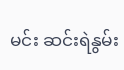မင်း ဆင်းရဲနွမ်း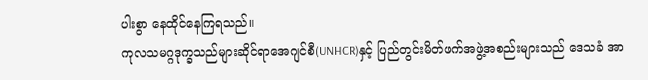ပါးစွာ နေထိုင်နေကြရသည်။
ကုလသမဂ္ဂဒုက္ခသည်များဆိုင်ရာအေဂျင်စီ(UNHCR)နှင့် ပြည်တွင်းမိတ်ဖက်အဖွဲ့အစည်းများသည် ဒေသခံ အာ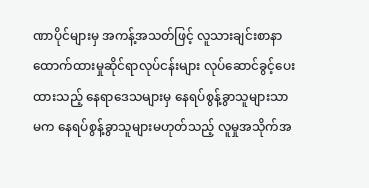ဏာပိုင်များမှ အကန့်အသတ်ဖြင့် လူသားချင်းစာနာထောက်ထားမှုဆိုင်ရာလုပ်ငန်းများ လုပ်ဆောင်ခွင့်ပေး ထားသည့် နေရာဒေသများမှ နေရပ်စွန့်ခွာသူများသာမက နေရပ်စွန့်ခွာသူများမဟုတ်သည့် လူမှုအသိုက်အ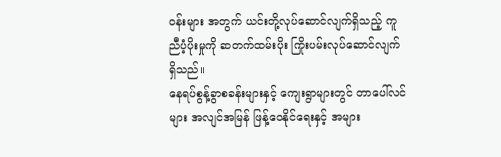၀န်းများ အတွက် ယင်းတို့လုပ်ဆောင်လျက်ရှိသည့် ကူညီပံ့ပိုးမှုကို ဆတက်ထမ်းပိုး ကြိုးပမ်းလုပ်ဆောင်လျက်ရှိသည်။
နေရပ်စွန့်ခွာစခန်းများနှင့် ကျေးရွာများတွင် တာပေါ်လင်များ အလျင်အမြန် ဖြန့်ဝေနိုင်ရေးနှင့် အများ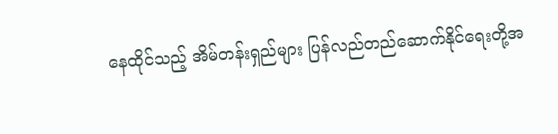နေထိုင်သည့် အိမ်တန်းရှည်များ ပြန်လည်တည်ဆောက်နိုင်ရေးတို့အ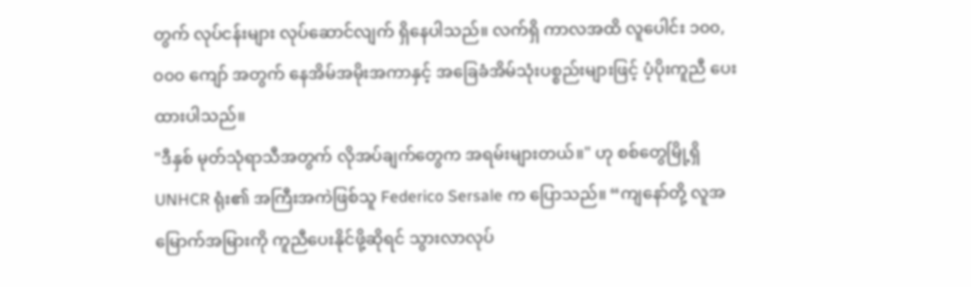တွက် လုပ်ငန်းများ လုပ်ဆောင်လျက် ရှိနေပါသည်။ လက်ရှိ ကာလအထိ လူပေါင်း ၁၀၀,၀၀၀ ကျော် အတွက် နေအိမ်အမိုးအကာနှင့် အခြေခံအိမ်သုံးပစ္စည်းများဖြင့် ပံ့ပိုးကူညီ ပေးထားပါသည်။
"ဒီနှစ် မုတ်သုံရာသီအတွက် လိုအပ်ချက်တွေက အရမ်းများတယ်။" ဟု စစ်တွေမြို့ရှိ UNHCR ရုံး၏ အကြီးအကဲဖြစ်သူ Federico Sersale က ပြောသည်။ “ကျနော်တို့ လူအမြောက်အမြားကို ကူညီပေးနိုင်ဖို့ဆိုရင် သွားလာလုပ်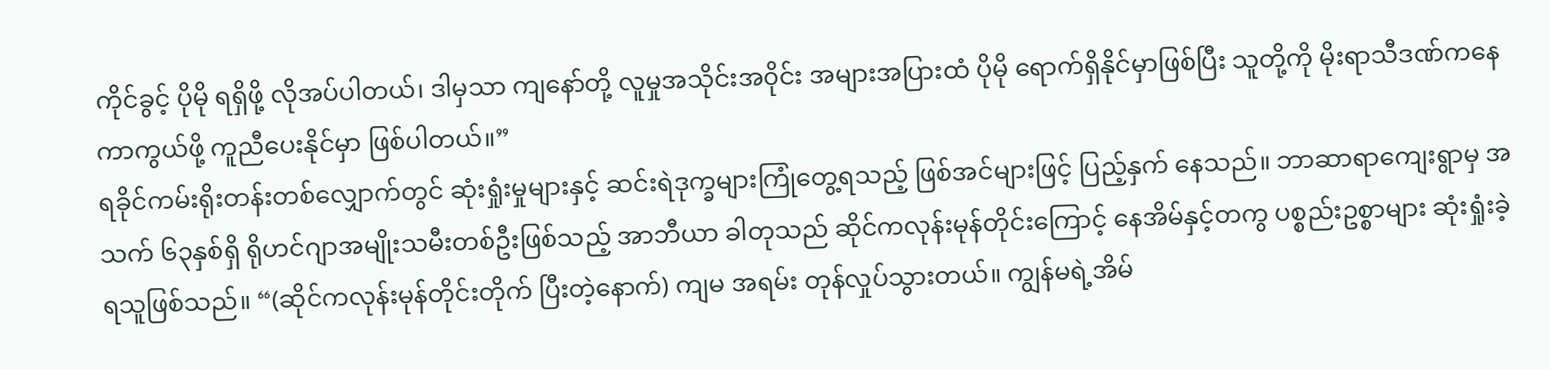ကိုင်ခွင့် ပိုမို ရရှိဖို့ လိုအပ်ပါတယ်၊ ဒါမှသာ ကျနော်တို့ လူမှုအသိုင်းအ၀ိုင်း အများအပြားထံ ပိုမို ရောက်ရှိနိုင်မှာဖြစ်ပြီး သူတို့ကို မိုးရာသီဒဏ်ကနေ ကာကွယ်ဖို့ ကူညီပေးနိုင်မှာ ဖြစ်ပါတယ်။”
ရခိုင်ကမ်းရိုးတန်းတစ်လျှောက်တွင် ဆုံးရှုံးမှုများနှင့် ဆင်းရဲဒုက္ခများကြုံတွေ့ရသည့် ဖြစ်အင်များဖြင့် ပြည့်နှက် နေသည်။ ဘာဆာရာကျေးရွာမှ အသက် ၆၃နှစ်ရှိ ရိုဟင်ဂျာအမျိုးသမီးတစ်ဦးဖြစ်သည့် အာဘီယာ ခါတုသည် ဆိုင်ကလုန်းမုန်တိုင်းကြောင့် နေအိမ်နှင့်တကွ ပစ္စည်းဥစ္စာများ ဆုံးရှုံးခဲ့ရသူဖြစ်သည်။ “(ဆိုင်ကလုန်းမုန်တိုင်းတိုက် ပြီးတဲ့နောက်) ကျမ အရမ်း တုန်လှုပ်သွားတယ်။ ကျွန်မရဲ့အိမ်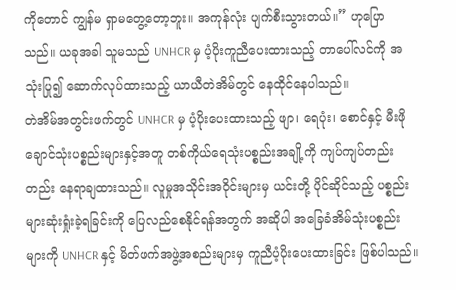ကိုတောင် ကျွန်မ ရှာမတွေ့တော့ဘူး။ အကုန်လုံး ပျက်စီးသွားတယ်။” ဟုပြောသည်။ ယခုအခါ သူမသည် UNHCR မှ ပံ့ပိုးကူညီပေးထားသည့် တာပေါ်လင်ကို အသုံးပြု၍ ဆောက်လုပ်ထားသည့် ယာယီတဲအိမ်တွင် နေထိုင်နေပါသည်။
တဲအိမ်အတွင်းဖက်တွင် UNHCR မှ ပံ့ပိုးပေးထားသည့် ဖျာ၊ ရေပုံး၊ စောင်နှင့် မီးဖိုချောင်သုံးပစ္စည်းများနှင့်အတူ တစ်ကိုယ်ရေသုံးပစ္စည်းအချို့ကို ကျပ်ကျပ်တည်းတည်း နေရာချထားသည်။ လူမှုအသိုင်းအ၀ိုင်းများမှ ယင်းတို့ ပိုင်ဆိုင်သည့် ပစ္စည်းများဆုံးရှုံးခဲ့ရခြင်းကို ပြေလည်စေနိုင်ရန်အတွက် အဆိုပါ အခြေခံအိမ်သုံးပစ္စည်းများကို UNHCR နှင့် မိတ်ဖက်အဖွဲ့အစည်းများမှ ကူညီပံ့ပိုးပေးထားခြင်း ဖြစ်ပါသည်။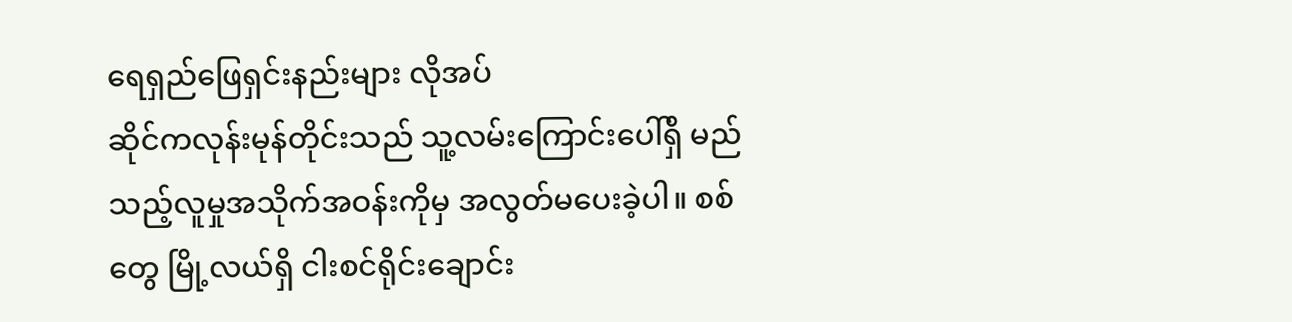ရေရှည်ဖြေရှင်းနည်းများ လိုအပ်
ဆိုင်ကလုန်းမုန်တိုင်းသည် သူ့လမ်းကြောင်းပေါ်ရှိ မည်သည့်လူမှုအသိုက်အဝန်းကိုမှ အလွတ်မပေးခဲ့ပါ။ စစ်တွေ မြို့လယ်ရှိ ငါးစင်ရိုင်းချောင်း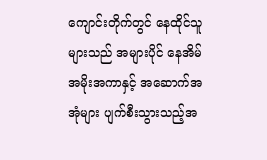ကျောင်းတိုက်တွင် နေထိုင်သူများသည် အများပိုင် နေအိမ်အမိုးအကာနှင့် အဆောက်အအုံများ ပျက်စီးသွားသည့်အ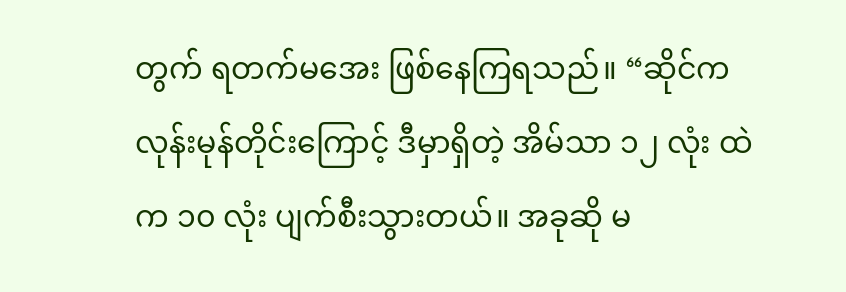တွက် ရတက်မအေး ဖြစ်နေကြရသည်။ “ဆိုင်ကလုန်းမုန်တိုင်းကြောင့် ဒီမှာရှိတဲ့ အိမ်သာ ၁၂ လုံး ထဲက ၁၀ လုံး ပျက်စီးသွားတယ်။ အခုဆို မ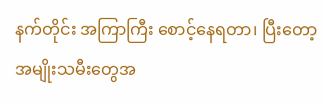နက်တိုင်း အကြာကြီး စောင့်နေရတာ၊ ပြီးတော့ အမျိုးသမီးတွေအ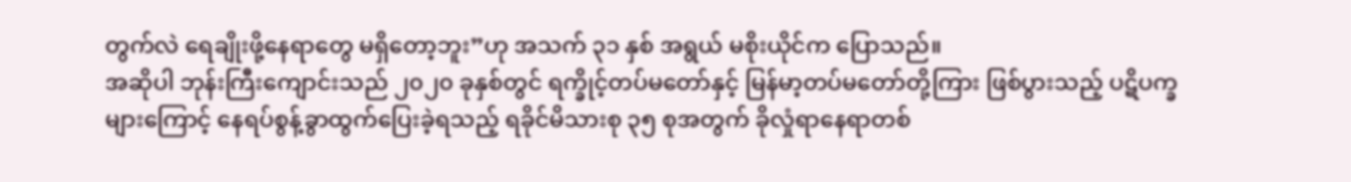တွက်လဲ ရေချိုးဖို့နေရာတွေ မရှိတော့ဘူး”ဟု အသက် ၃၁ နှစ် အရွယ် မစိုးယိုင်က ပြောသည်။
အဆိုပါ ဘုန်းကြီးကျောင်းသည် ၂၀၂၀ ခုနှစ်တွင် ရက္ခိုင့်တပ်မတော်နှင့် မြန်မာ့တပ်မတော်တို့ကြား ဖြစ်ပွားသည့် ပဋိပက္ခများကြောင့် နေရပ်စွန့်ခွာထွက်ပြေးခဲ့ရသည့် ရခိုင်မိသားစု ၃၅ စုအတွက် ခိုလှုံရာနေရာတစ်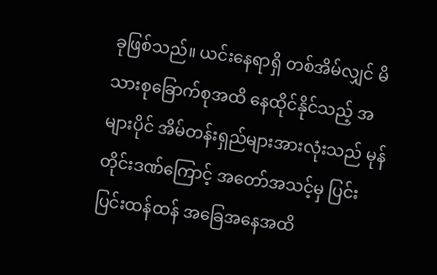ခုဖြစ်သည်။ ယင်းနေရာရှိ တစ်အိမ်လျှင် မိသားစုခြောက်စုအထိ နေထိုင်နိုင်သည့် အများပိုင် အိမ်တန်းရှည်များအားလုံးသည် မုန်တိုင်းဒဏ်ကြောင့် အတော်အသင့်မှ ပြင်းပြင်းထန်ထန် အခြေအနေအထိ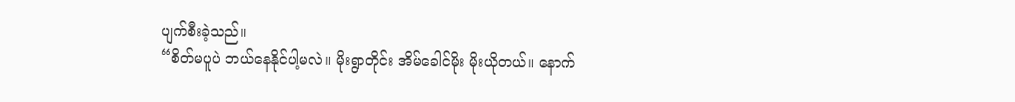ပျက်စီးခဲ့သည်။
“စိတ်မပူပဲ ဘယ်နေနိုင်ပါ့မလဲ။ မိုးရွာတိုင်း အိမ်ခေါင်မိုး မိုးယိုတယ်။ နောက်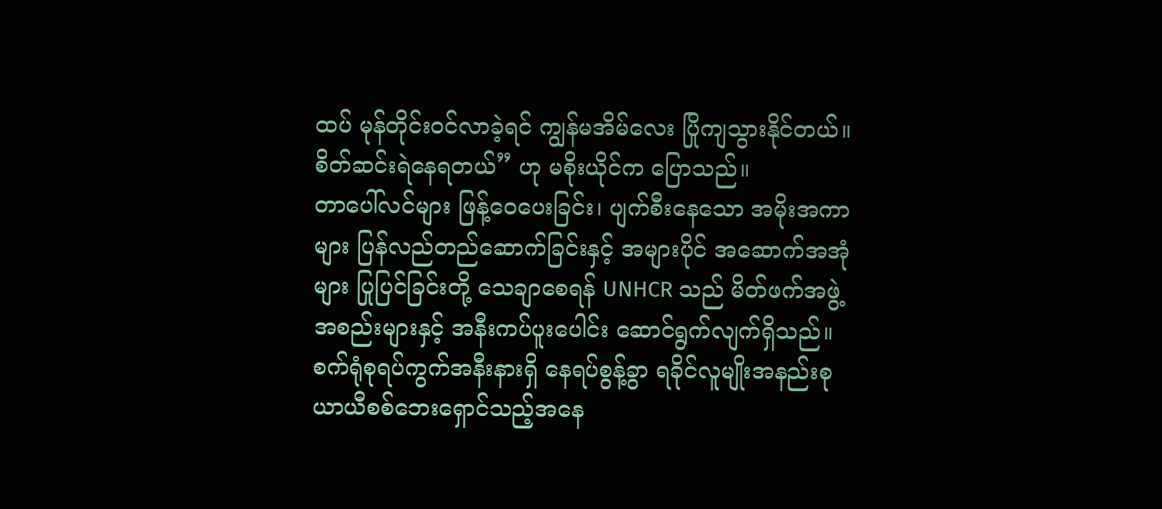ထပ် မုန်တိုင်းဝင်လာခဲ့ရင် ကျွန်မအိမ်လေး ပြိုကျသွားနိုင်တယ်။ စိတ်ဆင်းရဲနေရတယ်” ဟု မစိုးယိုင်က ပြောသည်။
တာပေါ်လင်များ ဖြန့်ဝေပေးခြင်း၊ ပျက်စီးနေသော အမိုးအကာများ ပြန်လည်တည်ဆောက်ခြင်းနှင့် အများပိုင် အဆောက်အအုံများ ပြုပြင်ခြင်းတို့ သေချာစေရန် UNHCR သည် မိတ်ဖက်အဖွဲ့အစည်းများနှင့် အနီးကပ်ပူးပေါင်း ဆောင်ရွက်လျက်ရှိသည်။
စက်ရုံစုရပ်ကွက်အနီးနားရှိ နေရပ်စွန့်ခွာ ရခိုင်လူမျိုးအနည်းစု ယာယီစစ်ဘေးရှောင်သည့်အနေ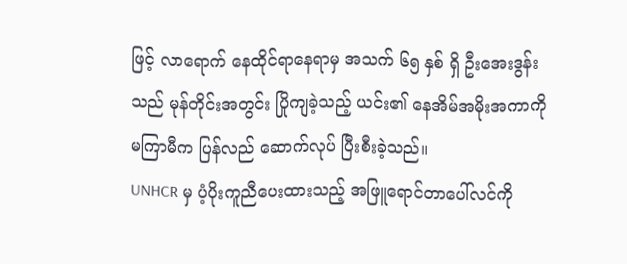ဖြင့် လာရောက် နေထိုင်ရာနေရာမှ အသက် ၆၅ နှစ် ရှိ ဦးအေးဒွန်းသည် မုန်တိုင်းအတွင်း ပြိုကျခဲ့သည့် ယင်း၏ နေအိမ်အမိုးအကာကို မကြာမီက ပြန်လည် ဆောက်လုပ် ပြီးစီးခဲ့သည်။
UNHCR မှ ပံ့ပိုးကူညီပေးထားသည့် အဖြူရောင်တာပေါ်လင်ကို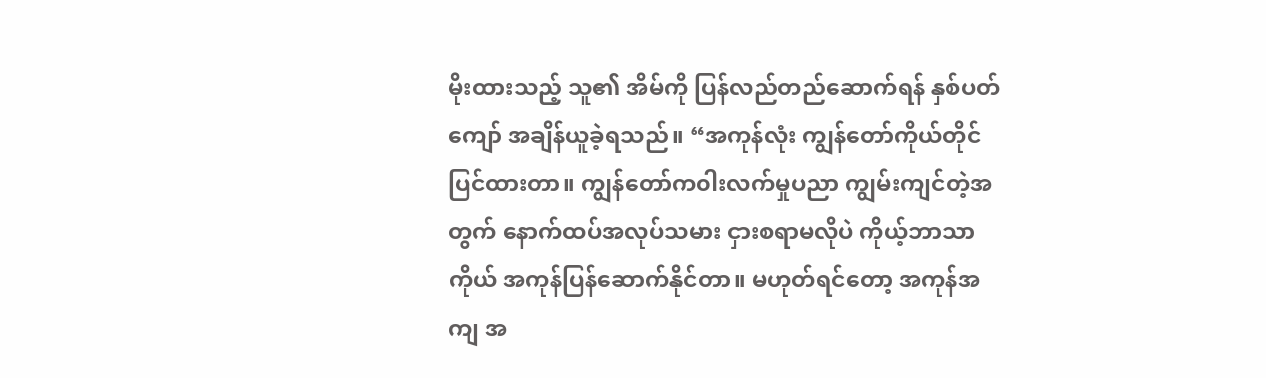မိုးထားသည့် သူ၏ အိမ်ကို ပြန်လည်တည်ဆောက်ရန် နှစ်ပတ်ကျော် အချိန်ယူခဲ့ရသည်။ “အကုန်လုံး ကျွန်တော်ကိုယ်တိုင် ပြင်ထားတာ။ ကျွန်တော်က၀ါးလက်မှုပညာ ကျွမ်းကျင်တဲ့အတွက် နောက်ထပ်အလုပ်သမား ငှားစရာမလိုပဲ ကိုယ့်ဘာသာကိုယ် အကုန်ပြန်ဆောက်နိုင်တာ။ မဟုတ်ရင်တော့ အကုန်အကျ အ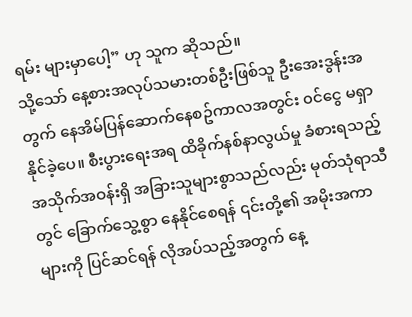ရမ်း များမှာပေါ့” ဟု သူက ဆိုသည်။
သို့သော် နေ့စားအလုပ်သမားတစ်ဦးဖြစ်သူ ဦးအေးဒွန်းအတွက် နေအိမ်ပြန်ဆောက်နေစဥ်ကာလအတွင်း ၀င်ငွေ မရှာနိုင်ခဲ့ပေ။ စီးပွားရေးအရ ထိခိုက်နစ်နာလွယ်မှု ခံစားရသည့် အသိုက်အဝန်းရှိ အခြားသူများစွာသည်လည်း မုတ်သုံရာသီတွင် ခြောက်သွေ့စွာ နေနိုင်စေရန် ၎င်းတို့၏ အမိုးအကာများကို ပြင်ဆင်ရန် လိုအပ်သည့်အတွက် နေ့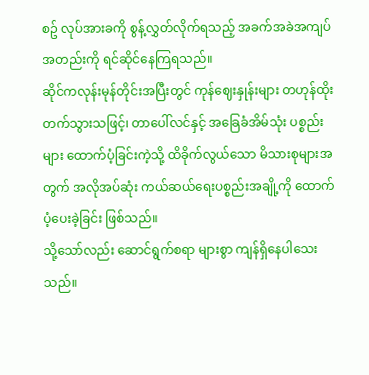စဥ် လုပ်အားခကို စွန့်လွှတ်လိုက်ရသည့် အခက်အခဲအကျပ်အတည်းကို ရင်ဆိုင်နေကြရသည်။
ဆိုင်ကလုန်းမုန်တိုင်းအပြီးတွင် ကုန်ဈေးနှုန်းများ တဟုန်ထိုးတက်သွားသဖြင့်၊ တာပေါ်လင်နှင့် အခြေခံအိမ်သုံး ပစ္စည်းများ ထောက်ပံ့ခြင်းကဲ့သို့ ထိခိုက်လွယ်သော မိသားစုများအတွက် အလိုအပ်ဆုံး ကယ်ဆယ်ရေးပစ္စည်းအချို့ကို ထောက်ပံ့ပေးခဲ့ခြင်း ဖြစ်သည်။
သို့သော်လည်း ဆောင်ရွက်စရာ များစွာ ကျန်ရှိနေပါသေးသည်။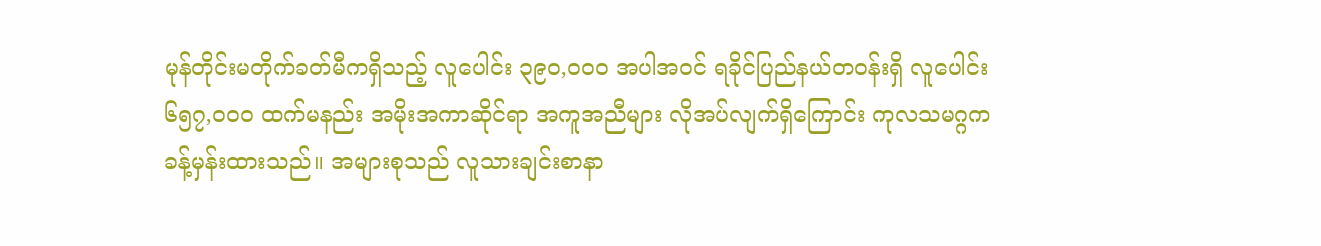မုန်တိုင်းမတိုက်ခတ်မီကရှိသည့် လူပေါင်း ၃၉၀,၀၀၀ အပါအ၀င် ရခိုင်ပြည်နယ်တ၀န်းရှိ လူပေါင်း ၆၅၇,၀၀၀ ထက်မနည်း အမိုးအကာဆိုင်ရာ အကူအညီများ လိုအပ်လျက်ရှိကြောင်း ကုလသမဂ္ဂက ခန့်မှန်းထားသည်။ အများစုသည် လူသားချင်းစာနာ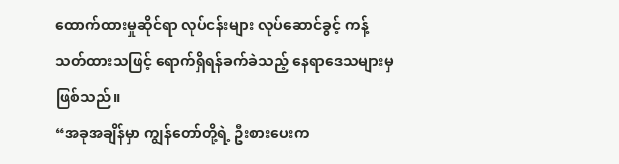ထောက်ထားမှုဆိုင်ရာ လုပ်ငန်းများ လုပ်ဆောင်ခွင့် ကန့်သတ်ထားသဖြင့် ရောက်ရှိရန်ခက်ခဲသည့် နေရာဒေသများမှ ဖြစ်သည်။
“အခုအချိန်မှာ ကျွန်တော်တို့ရဲ့ ဦးစားပေးက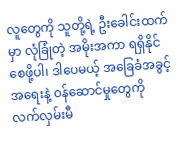လူတွေကို သူတို့ရဲ့ ဦးခေါင်းထက်မှာ လုံခြုံတဲ့ အမိုးအကာ ရရှိနိုင်စေဖို့ပါ၊ ဒါပေမယ့် အခြေခံအခွင့်အရေးနဲ့ ဝန်ဆောင်မှုတွေကို လက်လှမ်းမီ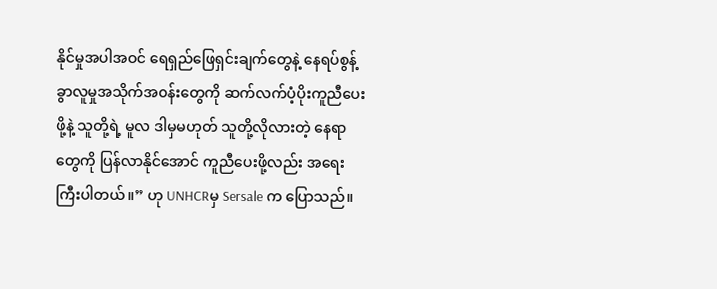နိုင်မှုအပါအဝင် ရေရှည်ဖြေရှင်းချက်တွေနဲ့ နေရပ်စွန့်ခွာလူမှုအသိုက်အ၀န်းတွေကို ဆက်လက်ပံ့ပိုးကူညီပေးဖို့နဲ့ သူတို့ရဲ့ မူလ ဒါမှမဟုတ် သူတို့လိုလားတဲ့ နေရာတွေကို ပြန်လာနိုင်အောင် ကူညီပေးဖို့လည်း အရေးကြီးပါတယ်။” ဟု UNHCRမှ Sersale က ပြောသည်။